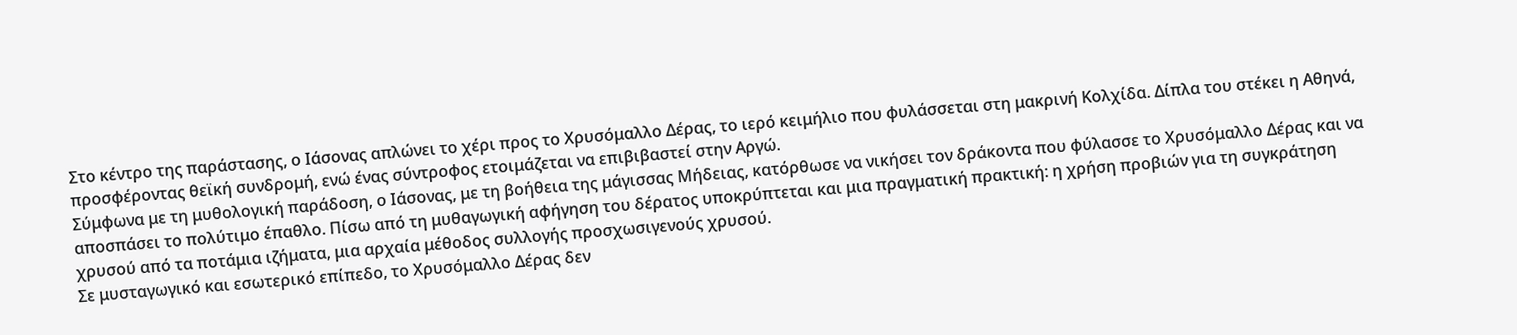Στο κέντρο της παράστασης, ο Ιάσονας απλώνει το χέρι προς το Χρυσόμαλλο Δέρας, το ιερό κειμήλιο που φυλάσσεται στη μακρινή Κολχίδα. Δίπλα του στέκει η Αθηνά, προσφέροντας θεϊκή συνδρομή, ενώ ένας σύντροφος ετοιμάζεται να επιβιβαστεί στην Αργώ.
Σύμφωνα με τη μυθολογική παράδοση, ο Ιάσονας, με τη βοήθεια της μάγισσας Μήδειας, κατόρθωσε να νικήσει τον δράκοντα που φύλασσε το Χρυσόμαλλο Δέρας και να αποσπάσει το πολύτιμο έπαθλο. Πίσω από τη μυθαγωγική αφήγηση του δέρατος υποκρύπτεται και μια πραγματική πρακτική: η χρήση προβιών για τη συγκράτηση χρυσού από τα ποτάμια ιζήματα, μια αρχαία μέθοδος συλλογής προσχωσιγενούς χρυσού.
Σε μυσταγωγικό και εσωτερικό επίπεδο, το Χρυσόμαλλο Δέρας δεν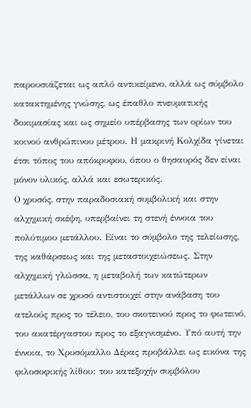παρουσιάζεται ως απλό αντικείμενο, αλλά ως σύμβολο κατακτημένης γνώσης, ως έπαθλο πνευματικής δοκιμασίας και ως σημείο υπέρβασης των ορίων του κοινού ανθρώπινου μέτρου. Η μακρινή Κολχίδα γίνεται έτσι τόπος του απόκρυφου, όπου ο θησαυρός δεν είναι μόνον υλικός, αλλά και εσωτερικός.
Ο χρυσός, στην παραδοσιακή συμβολική και στην αλχημική σκέψη, υπερβαίνει τη στενή έννοια του πολύτιμου μετάλλου. Είναι το σύμβολο της τελείωσης, της καθάρσεως και της μεταστοιχειώσεως. Στην αλχημική γλώσσα, η μεταβολή των κατώτερων μετάλλων σε χρυσό αντιστοιχεί στην ανάβαση του ατελούς προς το τέλειο, του σκοτεινού προς το φωτεινό, του ακατέργαστου προς το εξαγνισμένο. Υπό αυτή την έννοια, το Χρυσόμαλλο Δέρας προβάλλει ως εικόνα της φιλοσοφικής λίθου: του κατεξοχήν συμβόλου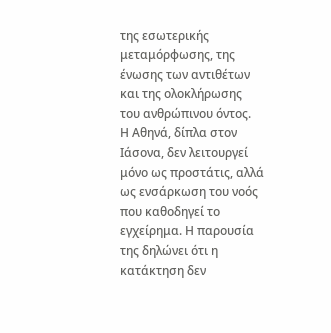της εσωτερικής μεταμόρφωσης, της ένωσης των αντιθέτων και της ολοκλήρωσης του ανθρώπινου όντος.
Η Αθηνά, δίπλα στον Ιάσονα, δεν λειτουργεί μόνο ως προστάτις, αλλά ως ενσάρκωση του νοός που καθοδηγεί το εγχείρημα. Η παρουσία της δηλώνει ότι η κατάκτηση δεν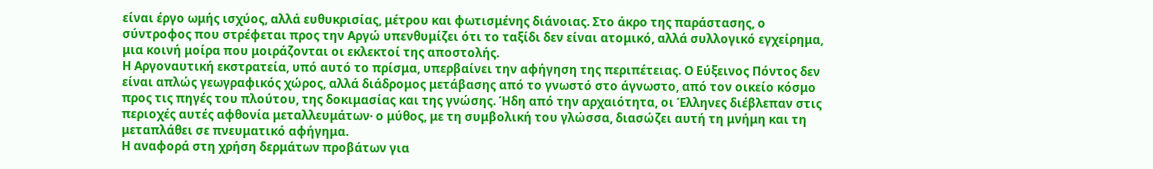είναι έργο ωμής ισχύος, αλλά ευθυκρισίας, μέτρου και φωτισμένης διάνοιας. Στο άκρο της παράστασης, ο σύντροφος που στρέφεται προς την Αργώ υπενθυμίζει ότι το ταξίδι δεν είναι ατομικό, αλλά συλλογικό εγχείρημα, μια κοινή μοίρα που μοιράζονται οι εκλεκτοί της αποστολής.
Η Αργοναυτική εκστρατεία, υπό αυτό το πρίσμα, υπερβαίνει την αφήγηση της περιπέτειας. Ο Εύξεινος Πόντος δεν είναι απλώς γεωγραφικός χώρος, αλλά διάδρομος μετάβασης από το γνωστό στο άγνωστο, από τον οικείο κόσμο προς τις πηγές του πλούτου, της δοκιμασίας και της γνώσης. Ήδη από την αρχαιότητα, οι Έλληνες διέβλεπαν στις περιοχές αυτές αφθονία μεταλλευμάτων· ο μύθος, με τη συμβολική του γλώσσα, διασώζει αυτή τη μνήμη και τη μεταπλάθει σε πνευματικό αφήγημα.
Η αναφορά στη χρήση δερμάτων προβάτων για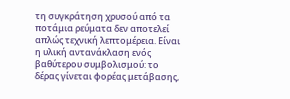τη συγκράτηση χρυσού από τα ποτάμια ρεύματα δεν αποτελεί απλώς τεχνική λεπτομέρεια. Είναι η υλική αντανάκλαση ενός βαθύτερου συμβολισμού: το δέρας γίνεται φορέας μετάβασης,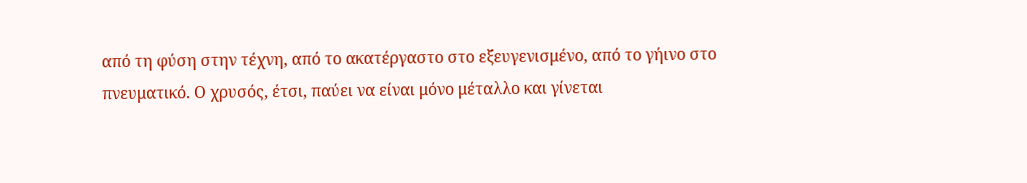από τη φύση στην τέχνη, από το ακατέργαστο στο εξευγενισμένο, από το γήινο στο πνευματικό. Ο χρυσός, έτσι, παύει να είναι μόνο μέταλλο και γίνεται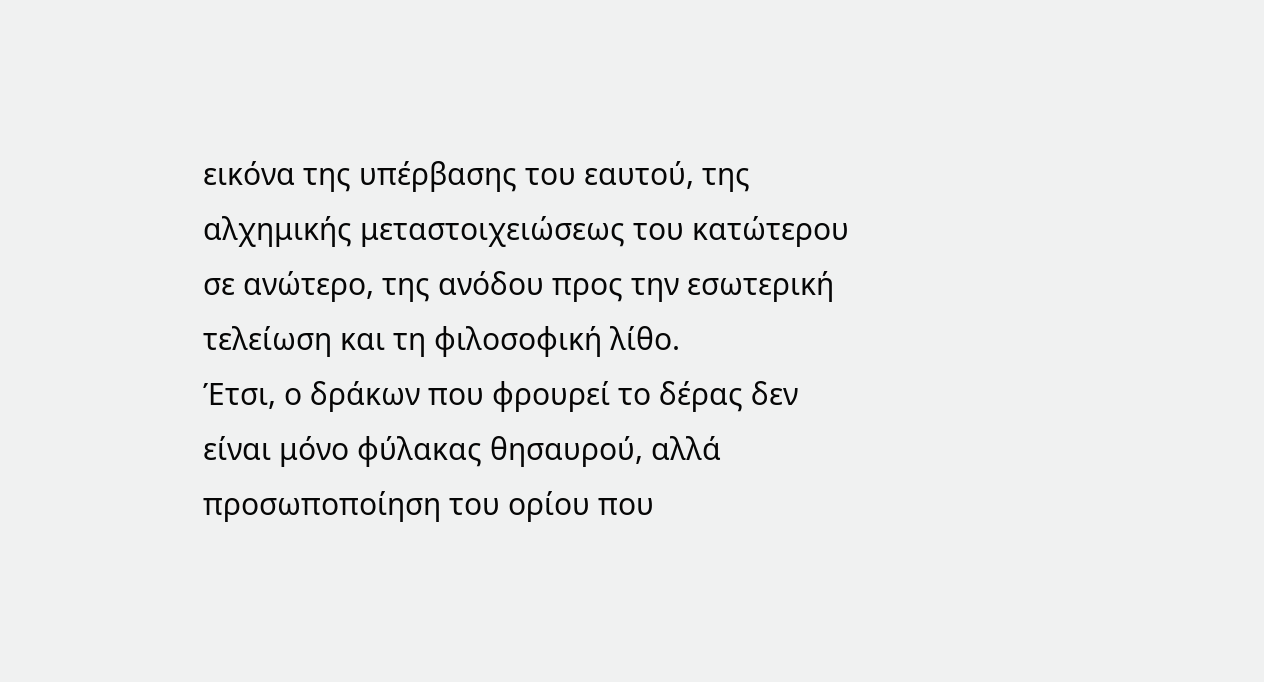εικόνα της υπέρβασης του εαυτού, της αλχημικής μεταστοιχειώσεως του κατώτερου σε ανώτερο, της ανόδου προς την εσωτερική τελείωση και τη φιλοσοφική λίθο.
Έτσι, ο δράκων που φρουρεί το δέρας δεν είναι μόνο φύλακας θησαυρού, αλλά προσωποποίηση του ορίου που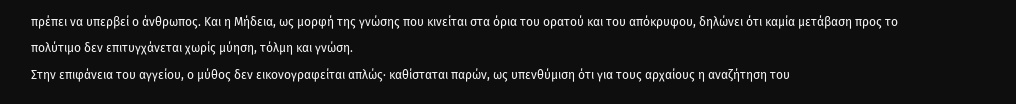πρέπει να υπερβεί ο άνθρωπος. Και η Μήδεια, ως μορφή της γνώσης που κινείται στα όρια του ορατού και του απόκρυφου, δηλώνει ότι καμία μετάβαση προς το πολύτιμο δεν επιτυγχάνεται χωρίς μύηση, τόλμη και γνώση.
Στην επιφάνεια του αγγείου, ο μύθος δεν εικονογραφείται απλώς· καθίσταται παρών, ως υπενθύμιση ότι για τους αρχαίους η αναζήτηση του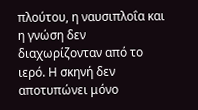πλούτου, η ναυσιπλοΐα και η γνώση δεν διαχωρίζονταν από το ιερό. Η σκηνή δεν αποτυπώνει μόνο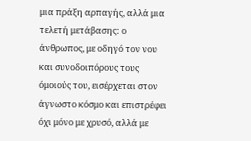μια πράξη αρπαγής, αλλά μια τελετή μετάβασης: ο άνθρωπος, με οδηγό τον νου και συνοδοιπόρους τους όμοιούς του, εισέρχεται στον άγνωστο κόσμο και επιστρέφει όχι μόνο με χρυσό, αλλά με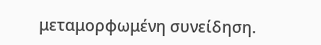μεταμορφωμένη συνείδηση.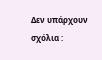Δεν υπάρχουν σχόλια :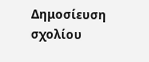Δημοσίευση σχολίου